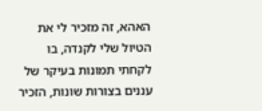האהא, זה מזכיר לי את הטיול שלי לקנדה, בו לקחתי תמונות בעיקר של עננים בצורות שונות, הזכיר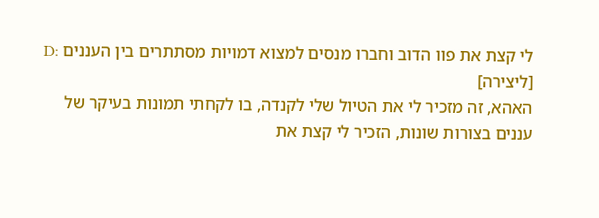לי קצת את פוו הדוב וחברו מנסים למצוא דמויות מסתתרים בין העננים :D
[ליצירה]
האהא, זה מזכיר לי את הטיול שלי לקנדה, בו לקחתי תמונות בעיקר של עננים בצורות שונות, הזכיר לי קצת את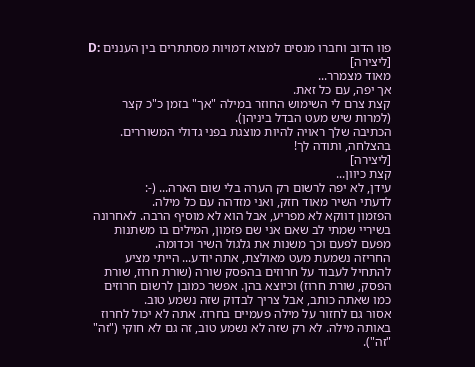פוו הדוב וחברו מנסים למצוא דמויות מסתתרים בין העננים :D
[ליצירה]
מאוד מצמרר...
אך יפה, עם כל זאת.
קצת צרם לי השימוש החוזר במילה "אך" בזמן כ"כ קצר (למרות שיש מעט הבדל ביניהן).
הכתיבה שלך ראויה להיות מוצגת בפני גדולי המשוררים.
בהצלחה, ותודה לך!
[ליצירה]
קצת כיוון...
עידן, לא יפה לרשום רק הערה בלי שום הארה... (-:
לדעתי השיר מאוד חזק, ואני מזדהה עם כל מילה.
הפזמון דווקא לא מפריע, אבל הוא לא מוסיף הרבה. לאחרונה בשיריי שמתי לב שאם אני שם פזמון, המילים בו משתנות מפעם לפעם וכך משנות את גלגול השיר וכדומה.
החריזה נשמעת מעט מאולצת, אתה יודע... הייתי מציע להתחיל לעבוד על חרוזים בהפסק שורה (שורת חרוז, שורת הפסק, שורת חרוז) וכיוצא בהן. אפשר כמובן לרשום חרוזים כמו שאתה כותב, אבל צריך לבדוק שזה נשמע טוב.
אסור גם לחזור על מילה פעמיים בחרוז. אתה לא יכול לחרוז באותה מילה. לא רק שזה לא נשמע טוב, זה גם לא חוקי ("זה" "זה").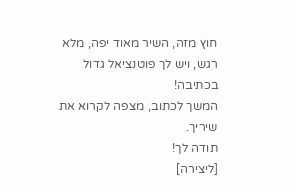חוץ מזה, השיר מאוד יפה, מלא רגש, ויש לך פוטנציאל גדול בכתיבה!
המשך לכתוב, מצפה לקרוא את שיריך.
תודה לך!
[ליצירה]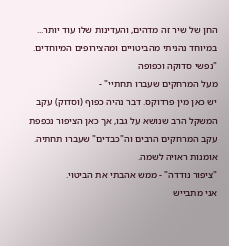החן של שיר זה מדהים, והעדינות שלו עוד יותר...
במיוחד נהניתי מהביטויים ומהצירופים המיוחדים.
"נפשי סדוקה וכפופה
מעל המרחקים שעברו תחתיי" -
יש כאן מין פרדוקס. דבר נהיה כפוף (וסדוק) עקב המשקל הרב שנושא על גבו, אך כאן הציפור נכפפת עקב המרחקים הרבים וה"כבדים" שעברו תחתיה. אומנות ראויה לשמה.
"ציפור נודדה" - ממש אהבתי את הביטוי.
אני מתבייש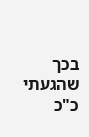בכך שהגעתי כ"כ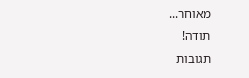מאוחר...
תודה!
תגובות